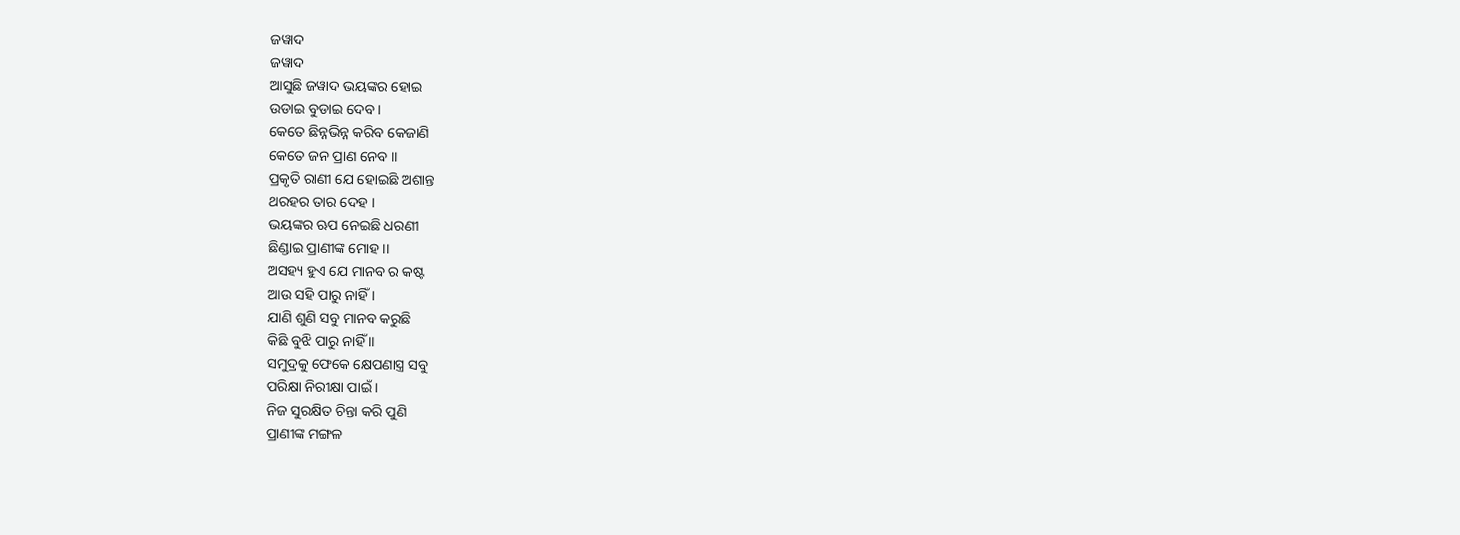ଜୱାଦ
ଜୱାଦ
ଆସୁଛି ଜୱାଦ ଭୟଙ୍କର ହୋଇ
ଉଡାଇ ବୁଡାଇ ଦେବ ।
କେତେ ଛିନ୍ନଭିନ୍ନ କରିବ କେଜାଣି
କେତେ ଜନ ପ୍ରାଣ ନେବ ।।
ପ୍ରକୃତି ରାଣୀ ଯେ ହୋଇଛି ଅଶାନ୍ତ
ଥରହର ତାର ଦେହ ।
ଭୟଙ୍କର ଋପ ନେଇଛି ଧରଣୀ
ଛିଣ୍ଡାଇ ପ୍ରାଣୀଙ୍କ ମୋହ ।।
ଅସହ୍ୟ ହୁଏ ଯେ ମାନବ ର କଷ୍ଟ
ଆଉ ସହି ପାରୁ ନାହିଁ ।
ଯାଣି ଶୁଣି ସବୁ ମାନବ କରୁଛି
କିଛି ବୁଝି ପାରୁ ନାହିଁ ।।
ସମୁଦ୍ରକୁ ଫେକେ କ୍ଷେପଣାସ୍ତ୍ର ସବୁ
ପରିକ୍ଷା ନିରୀକ୍ଷା ପାଇଁ ।
ନିଜ ସୁରକ୍ଷିତ ଚିନ୍ତା କରି ପୁଣି
ପ୍ରାଣୀଙ୍କ ମଙ୍ଗଳ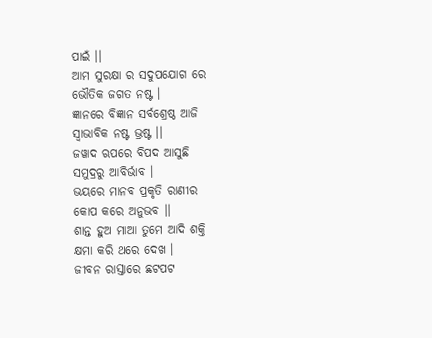ପାଇଁ ।।
ଆମ ସୁରକ୍ଷା ର ସଦୁପଯୋଗ ରେ
ଭୌତିକ ଜଗତ ନଷ୍ଟ ।
ଜ୍ଞାନରେ ବିଜ୍ଞାନ ସର୍ବଶ୍ରେଷ୍ଠ ଆଜି
ସ୍ୱାଭାବିକ ନଷ୍ଟ ଭ୍ରଷ୍ଟ ।।
ଜୱାଦ ଋପରେ ବିପଦ ଆସୁଛି
ସମୁଦ୍ରରୁ ଆବିର୍ଭାବ ।
ଭୟରେ ମାନବ ପ୍ରକୃତି ରାଣୀର
କୋପ କରେ ଅନୁଭବ ।।
ଶାନ୍ତ ହୁଅ ମାଆ ତୁମେ ଆଦି ଶକ୍ତି
କ୍ଷମା କରି ଥରେ ଦେଖ ।
ଜୀବନ ରାସ୍ତାରେ ଛଟପଟ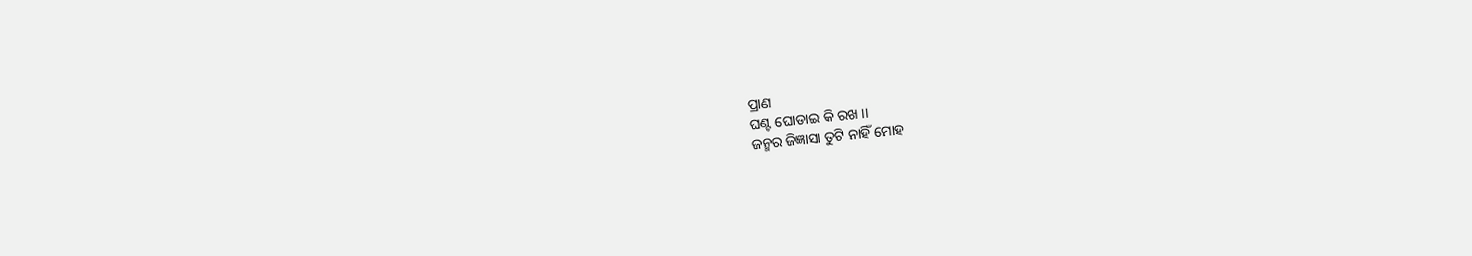ପ୍ରାଣ
ଘଣ୍ଟ ଘୋଡାଇ କି ରଖ ।।
ଜନ୍ମର ଜିଜ୍ଞାସା ତୁଟି ନାହିଁ ମୋହ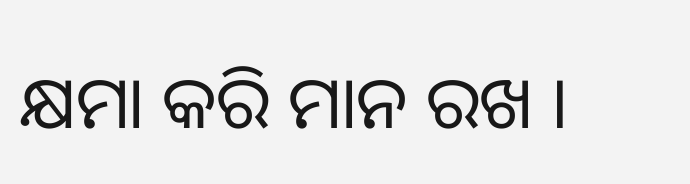କ୍ଷମା କରି ମାନ ରଖ ।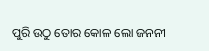ପୁରି ଉଠୁ ତୋର କୋଳ ଲୋ ଜନନୀ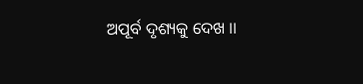ଅପୂର୍ବ ଦୃଶ୍ୟକୁ ଦେଖ ।।